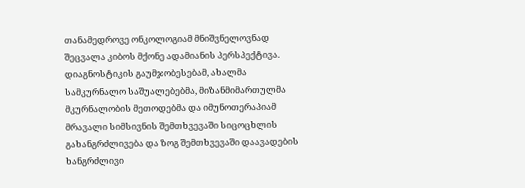თანამედროვე ონკოლოგიამ მნიშვნელოვნად შეცვალა კიბოს მქონე ადამიანის პერსპექტივა. დიაგნოსტიკის გაუმჯობესებამ, ახალმა სამკურნალო საშუალებებმა, მიზანმიმართულმა მკურნალობის მეთოდებმა და იმუნოთერაპიამ მრავალი სიმსივნის შემთხვევაში სიცოცხლის გახანგრძლივება და ზოგ შემთხვევაში დაავადების ხანგრძლივი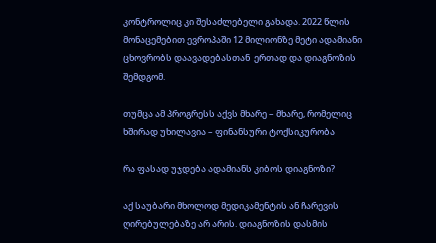კონტროლიც კი შესაძლებელი გახადა. 2022 წლის მონაცემებით ევროპაში 12 მილიონზე მეტი ადამიანი ცხოვრობს დაავადებასთან  ერთად და დიაგნოზის შემდგომ.

თუმცა ამ პროგრესს აქვს მხარე – მხარე, რომელიც ხშირად უხილავია – ფინანსური ტოქსიკურობა

რა ფასად უჯდება ადამიანს კიბოს დიაგნოზი?

აქ საუბარი მხოლოდ მედიკამენტის ან ჩარევის ღირებულებაზე არ არის. დიაგნოზის დასმის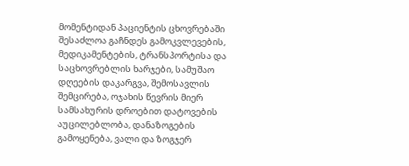მომენტიდან პაციენტის ცხოვრებაში შესაძლოა გაჩნდეს გამოკვლევების, მედიკამენტების, ტრანსპორტისა და საცხოვრებლის ხარჯები, სამუშაო დღეების დაკარგვა, შემოსავლის შემცირება, ოჯახის წევრის მიერ სამსახურის დროებით დატოვების აუცილებლობა, დანაზოგების გამოყენება, ვალი და ზოგჯერ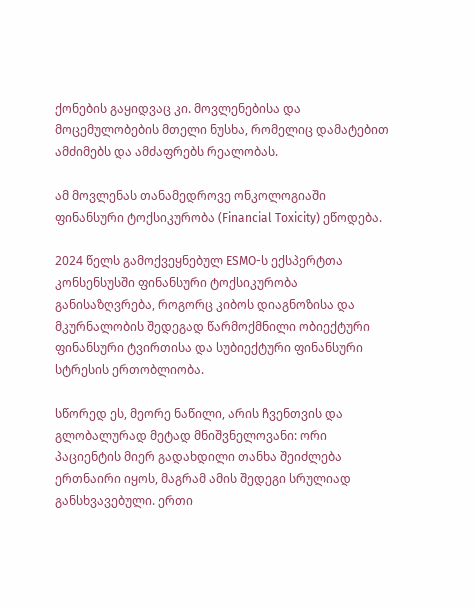ქონების გაყიდვაც კი. მოვლენებისა და მოცემულობების მთელი ნუსხა, რომელიც დამატებით ამძიმებს და ამძაფრებს რეალობას.

ამ მოვლენას თანამედროვე ონკოლოგიაში ფინანსური ტოქსიკურობა (Financial Toxicity) ეწოდება.

2024 წელს გამოქვეყნებულ ESMO-ს ექსპერტთა კონსენსუსში ფინანსური ტოქსიკურობა განისაზღვრება, როგორც კიბოს დიაგნოზისა და მკურნალობის შედეგად წარმოქმნილი ობიექტური ფინანსური ტვირთისა და სუბიექტური ფინანსური სტრესის ერთობლიობა.

სწორედ ეს, მეორე ნაწილი, არის ჩვენთვის და გლობალურად მეტად მნიშვნელოვანი: ორი პაციენტის მიერ გადახდილი თანხა შეიძლება ერთნაირი იყოს, მაგრამ ამის შედეგი სრულიად განსხვავებული. ერთი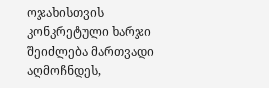ოჯახისთვის კონკრეტული ხარჯი შეიძლება მართვადი აღმოჩნდეს,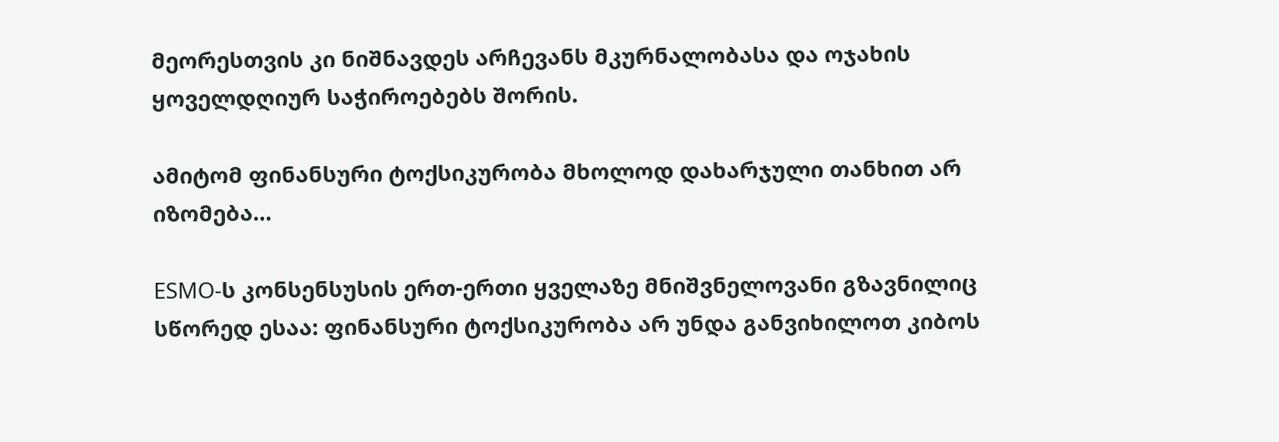მეორესთვის კი ნიშნავდეს არჩევანს მკურნალობასა და ოჯახის ყოველდღიურ საჭიროებებს შორის.

ამიტომ ფინანსური ტოქსიკურობა მხოლოდ დახარჯული თანხით არ იზომება…

ESMO-ს კონსენსუსის ერთ-ერთი ყველაზე მნიშვნელოვანი გზავნილიც სწორედ ესაა: ფინანსური ტოქსიკურობა არ უნდა განვიხილოთ კიბოს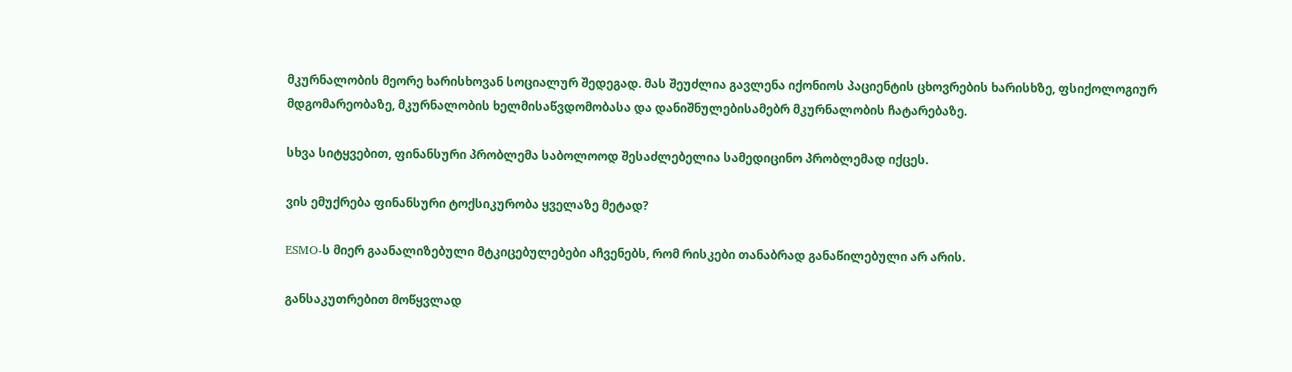მკურნალობის მეორე ხარისხოვან სოციალურ შედეგად. მას შეუძლია გავლენა იქონიოს პაციენტის ცხოვრების ხარისხზე, ფსიქოლოგიურ მდგომარეობაზე, მკურნალობის ხელმისაწვდომობასა და დანიშნულებისამებრ მკურნალობის ჩატარებაზე.

სხვა სიტყვებით, ფინანსური პრობლემა საბოლოოდ შესაძლებელია სამედიცინო პრობლემად იქცეს.

ვის ემუქრება ფინანსური ტოქსიკურობა ყველაზე მეტად?

ESMO-ს მიერ გაანალიზებული მტკიცებულებები აჩვენებს, რომ რისკები თანაბრად განაწილებული არ არის.

განსაკუთრებით მოწყვლად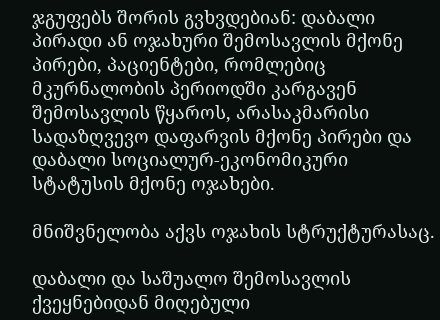ჯგუფებს შორის გვხვდებიან: დაბალი პირადი ან ოჯახური შემოსავლის მქონე პირები, პაციენტები, რომლებიც მკურნალობის პერიოდში კარგავენ შემოსავლის წყაროს, არასაკმარისი სადაზღვევო დაფარვის მქონე პირები და დაბალი სოციალურ-ეკონომიკური სტატუსის მქონე ოჯახები.

მნიშვნელობა აქვს ოჯახის სტრუქტურასაც.

დაბალი და საშუალო შემოსავლის ქვეყნებიდან მიღებული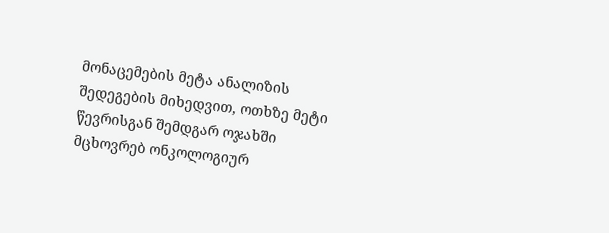მონაცემების მეტა ანალიზის შედეგების მიხედვით, ოთხზე მეტი წევრისგან შემდგარ ოჯახში მცხოვრებ ონკოლოგიურ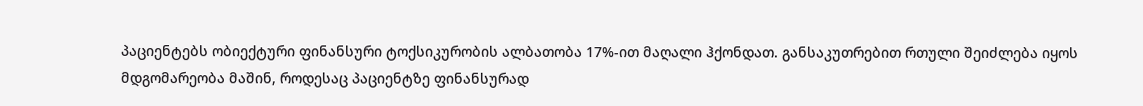პაციენტებს ობიექტური ფინანსური ტოქსიკურობის ალბათობა 17%-ით მაღალი ჰქონდათ. განსაკუთრებით რთული შეიძლება იყოს მდგომარეობა მაშინ, როდესაც პაციენტზე ფინანსურად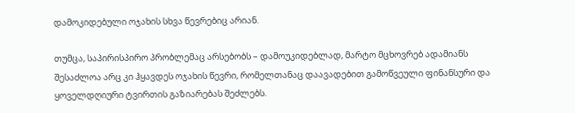დამოკიდებული ოჯახის სხვა წევრებიც არიან.

თუმცა, საპირისპირო პრობლემაც არსებობს – დამოუკიდებლად, მარტო მცხოვრებ ადამიანს შესაძლოა არც კი ჰყავდეს ოჯახის წევრი, რომელთანაც დაავადებით გამოწვეული ფინანსური და ყოველდღიური ტვირთის გაზიარებას შეძლებს.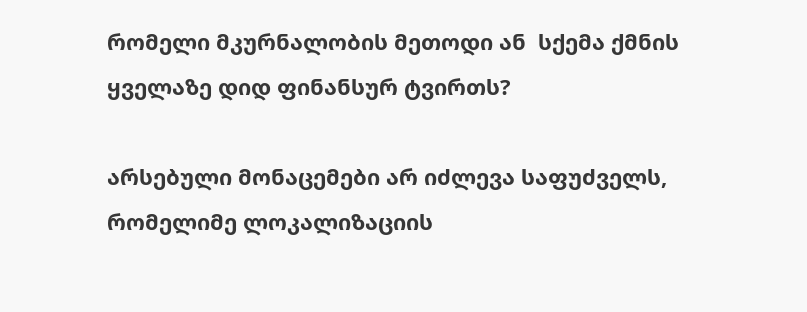რომელი მკურნალობის მეთოდი ან  სქემა ქმნის ყველაზე დიდ ფინანსურ ტვირთს?

არსებული მონაცემები არ იძლევა საფუძველს, რომელიმე ლოკალიზაციის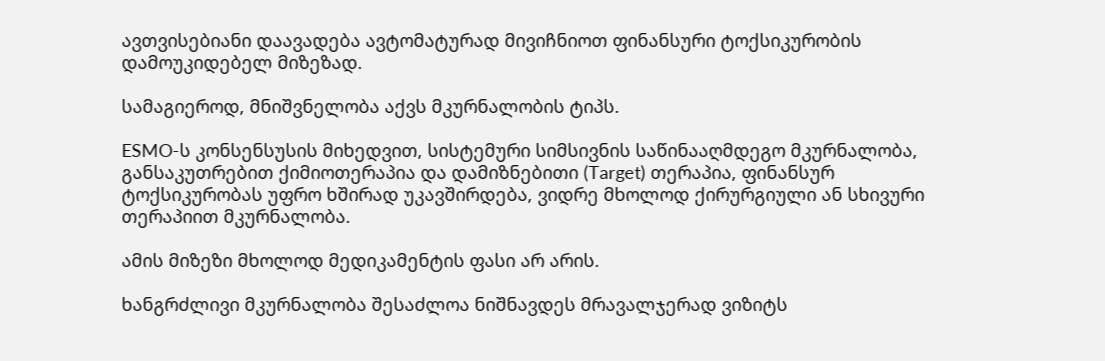ავთვისებიანი დაავადება ავტომატურად მივიჩნიოთ ფინანსური ტოქსიკურობის დამოუკიდებელ მიზეზად.

სამაგიეროდ, მნიშვნელობა აქვს მკურნალობის ტიპს.

ESMO-ს კონსენსუსის მიხედვით, სისტემური სიმსივნის საწინააღმდეგო მკურნალობა, განსაკუთრებით ქიმიოთერაპია და დამიზნებითი (Target) თერაპია, ფინანსურ ტოქსიკურობას უფრო ხშირად უკავშირდება, ვიდრე მხოლოდ ქირურგიული ან სხივური თერაპიით მკურნალობა.

ამის მიზეზი მხოლოდ მედიკამენტის ფასი არ არის.

ხანგრძლივი მკურნალობა შესაძლოა ნიშნავდეს მრავალჯერად ვიზიტს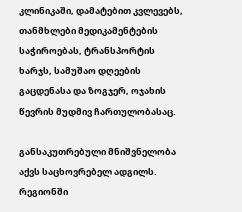კლინიკაში, დამატებით კვლევებს, თანმხლები მედიკამენტების საჭიროებას, ტრანსპორტის ხარჯს, სამუშაო დღეების გაცდენასა და ზოგჯერ, ოჯახის წევრის მუდმივ ჩართულობასაც.

განსაკუთრებული მნიშვნელობა აქვს საცხოვრებელ ადგილს. რეგიონში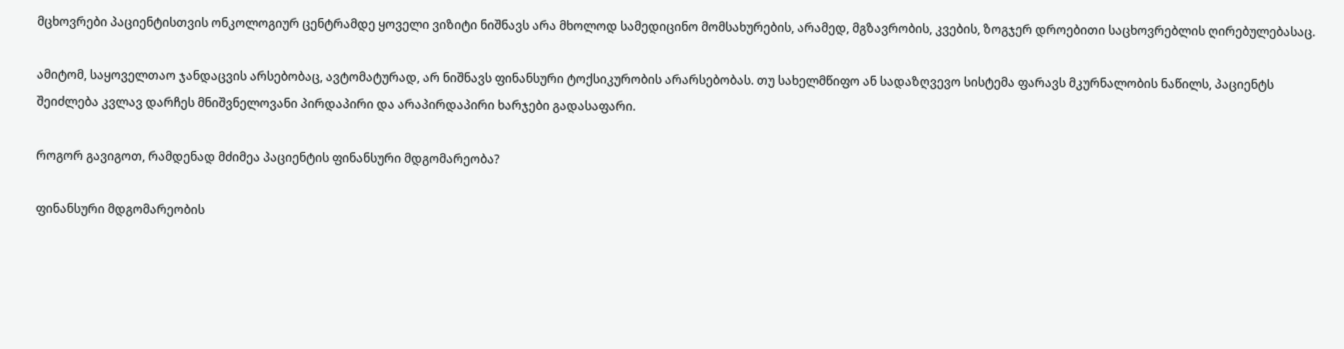მცხოვრები პაციენტისთვის ონკოლოგიურ ცენტრამდე ყოველი ვიზიტი ნიშნავს არა მხოლოდ სამედიცინო მომსახურების, არამედ, მგზავრობის, კვების, ზოგჯერ დროებითი საცხოვრებლის ღირებულებასაც.

ამიტომ, საყოველთაო ჯანდაცვის არსებობაც, ავტომატურად, არ ნიშნავს ფინანსური ტოქსიკურობის არარსებობას. თუ სახელმწიფო ან სადაზღვევო სისტემა ფარავს მკურნალობის ნაწილს, პაციენტს შეიძლება კვლავ დარჩეს მნიშვნელოვანი პირდაპირი და არაპირდაპირი ხარჯები გადასაფარი.

როგორ გავიგოთ, რამდენად მძიმეა პაციენტის ფინანსური მდგომარეობა?

ფინანსური მდგომარეობის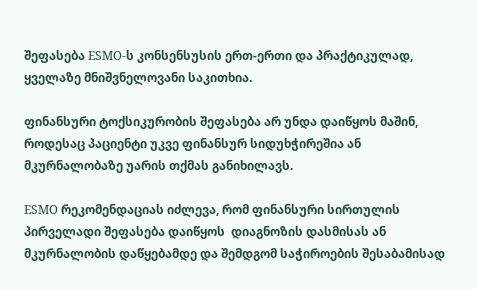შეფასება ESMO-ს კონსენსუსის ერთ-ერთი და პრაქტიკულად, ყველაზე მნიშვნელოვანი საკითხია.

ფინანსური ტოქსიკურობის შეფასება არ უნდა დაიწყოს მაშინ, როდესაც პაციენტი უკვე ფინანსურ სიდუხჭირეშია ან მკურნალობაზე უარის თქმას განიხილავს.

ESMO რეკომენდაციას იძლევა, რომ ფინანსური სირთულის პირველადი შეფასება დაიწყოს  დიაგნოზის დასმისას ან მკურნალობის დაწყებამდე და შემდგომ საჭიროების შესაბამისად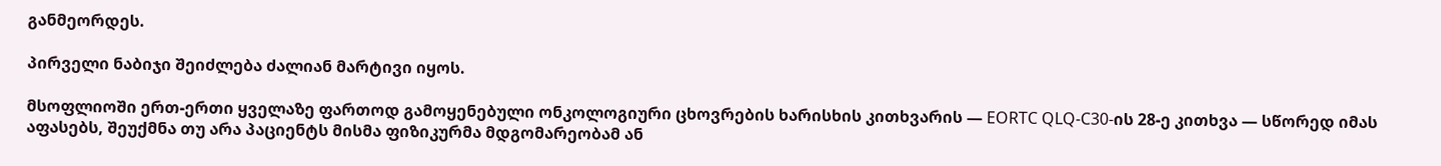განმეორდეს.

პირველი ნაბიჯი შეიძლება ძალიან მარტივი იყოს.

მსოფლიოში ერთ-ერთი ყველაზე ფართოდ გამოყენებული ონკოლოგიური ცხოვრების ხარისხის კითხვარის — EORTC QLQ-C30-ის 28-ე კითხვა — სწორედ იმას აფასებს, შეუქმნა თუ არა პაციენტს მისმა ფიზიკურმა მდგომარეობამ ან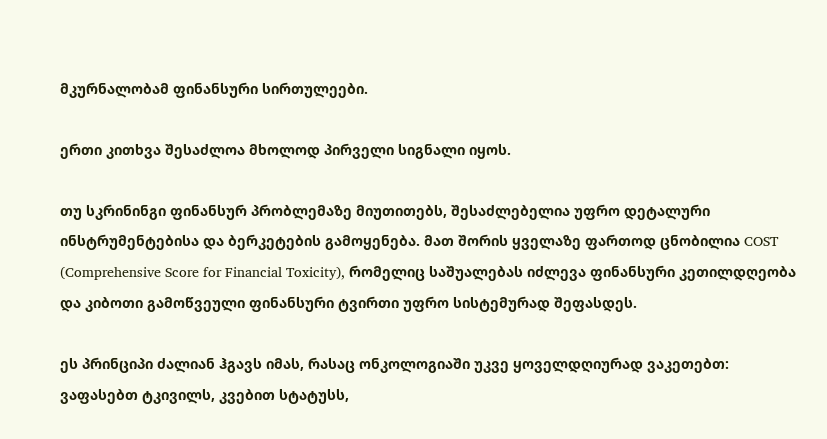მკურნალობამ ფინანსური სირთულეები.

ერთი კითხვა შესაძლოა მხოლოდ პირველი სიგნალი იყოს.

თუ სკრინინგი ფინანსურ პრობლემაზე მიუთითებს, შესაძლებელია უფრო დეტალური ინსტრუმენტებისა და ბერკეტების გამოყენება. მათ შორის ყველაზე ფართოდ ცნობილია COST (Comprehensive Score for Financial Toxicity), რომელიც საშუალებას იძლევა ფინანსური კეთილდღეობა და კიბოთი გამოწვეული ფინანსური ტვირთი უფრო სისტემურად შეფასდეს.

ეს პრინციპი ძალიან ჰგავს იმას, რასაც ონკოლოგიაში უკვე ყოველდღიურად ვაკეთებთ: ვაფასებთ ტკივილს, კვებით სტატუსს,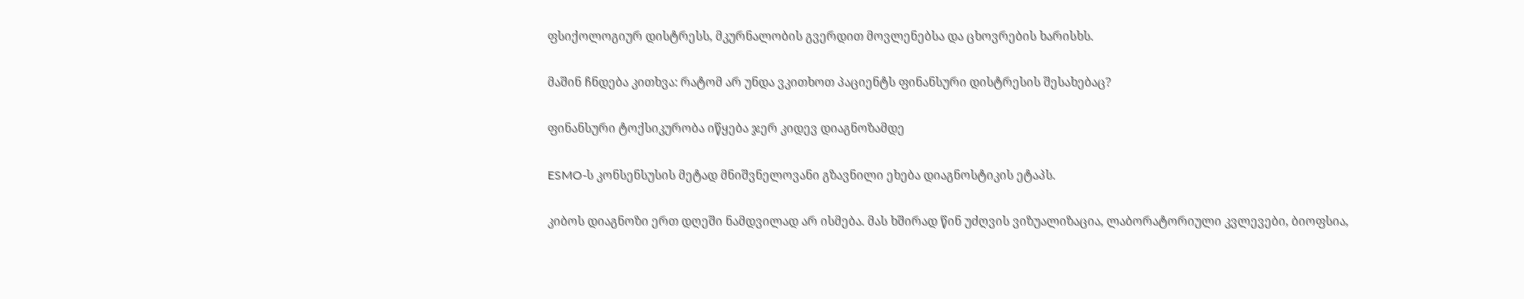ფსიქოლოგიურ დისტრესს, მკურნალობის გვერდით მოვლენებსა და ცხოვრების ხარისხს.

მაშინ ჩნდება კითხვა: რატომ არ უნდა ვკითხოთ პაციენტს ფინანსური დისტრესის შესახებაც?

ფინანსური ტოქსიკურობა იწყება ჯერ კიდევ დიაგნოზამდე

ESMO-ს კონსენსუსის მეტად მნიშვნელოვანი გზავნილი ეხება დიაგნოსტიკის ეტაპს.

კიბოს დიაგნოზი ერთ დღეში ნამდვილად არ ისმება. მას ხშირად წინ უძღვის ვიზუალიზაცია, ლაბორატორიული კვლევები, ბიოფსია,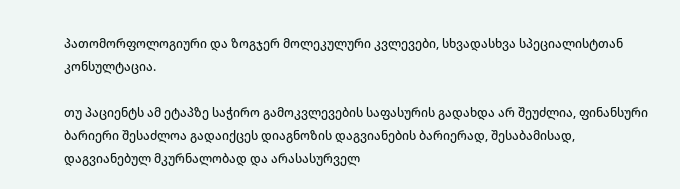პათომორფოლოგიური და ზოგჯერ მოლეკულური კვლევები, სხვადასხვა სპეციალისტთან კონსულტაცია.

თუ პაციენტს ამ ეტაპზე საჭირო გამოკვლევების საფასურის გადახდა არ შეუძლია, ფინანსური ბარიერი შესაძლოა გადაიქცეს დიაგნოზის დაგვიანების ბარიერად, შესაბამისად, დაგვიანებულ მკურნალობად და არასასურველ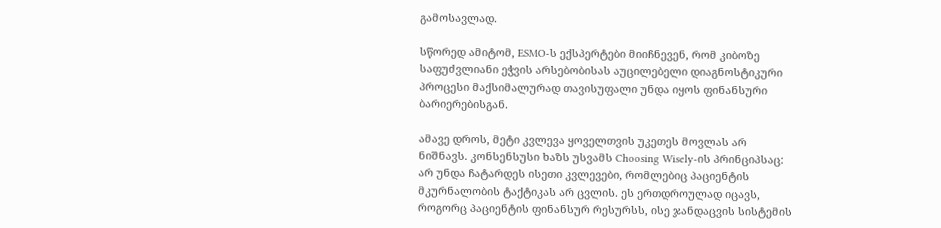გამოსავლად.

სწორედ ამიტომ, ESMO-ს ექსპერტები მიიჩნევენ, რომ კიბოზე საფუძვლიანი ეჭვის არსებობისას აუცილებელი დიაგნოსტიკური პროცესი მაქსიმალურად თავისუფალი უნდა იყოს ფინანსური ბარიერებისგან.

ამავე დროს, მეტი კვლევა ყოველთვის უკეთეს მოვლას არ ნიშნავს. კონსენსუსი ხაზს უსვამს Choosing Wisely-ის პრინციპსაც: არ უნდა ჩატარდეს ისეთი კვლევები, რომლებიც პაციენტის მკურნალობის ტაქტიკას არ ცვლის. ეს ერთდროულად იცავს, როგორც პაციენტის ფინანსურ რესურსს, ისე ჯანდაცვის სისტემის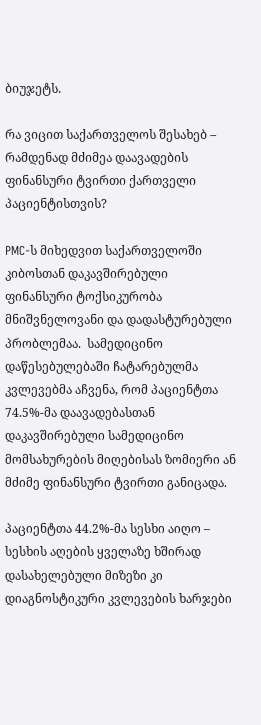ბიუჯეტს.

რა ვიცით საქართველოს შესახებ – რამდენად მძიმეა დაავადების ფინანსური ტვირთი ქართველი პაციენტისთვის?

PMC-ს მიხედვით საქართველოში კიბოსთან დაკავშირებული ფინანსური ტოქსიკურობა მნიშვნელოვანი და დადასტურებული პრობლემაა.  სამედიცინო დაწესებულებაში ჩატარებულმა კვლევებმა აჩვენა, რომ პაციენტთა 74.5%-მა დაავადებასთან დაკავშირებული სამედიცინო მომსახურების მიღებისას ზომიერი ან მძიმე ფინანსური ტვირთი განიცადა.

პაციენტთა 44.2%-მა სესხი აიღო – სესხის აღების ყველაზე ხშირად დასახელებული მიზეზი კი დიაგნოსტიკური კვლევების ხარჯები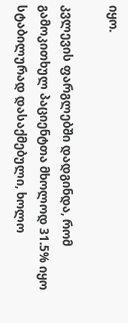იყო.

კვლევის ფარგლებში დადგინდა, რომ გამოკითხულ პაციენტთა მხოლოდ 31.5% იყო სტაბილურად დასაქმებული, ხოლო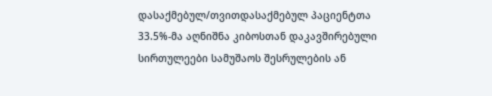დასაქმებულ/თვითდასაქმებულ პაციენტთა 33.5%-მა აღნიშნა კიბოსთან დაკავშირებული სირთულეები სამუშაოს შესრულების ან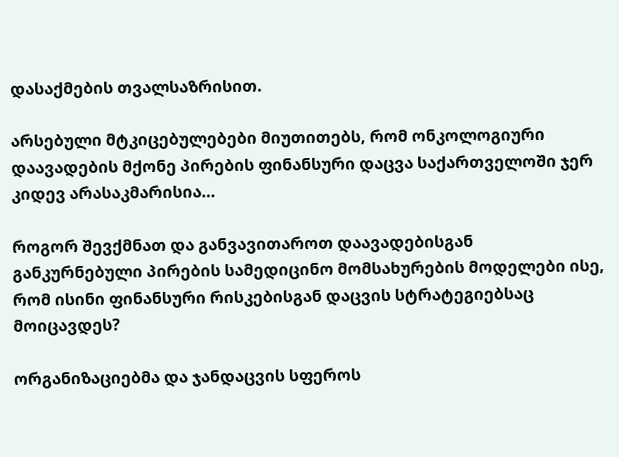დასაქმების თვალსაზრისით.

არსებული მტკიცებულებები მიუთითებს, რომ ონკოლოგიური დაავადების მქონე პირების ფინანსური დაცვა საქართველოში ჯერ კიდევ არასაკმარისია…

როგორ შევქმნათ და განვავითაროთ დაავადებისგან განკურნებული პირების სამედიცინო მომსახურების მოდელები ისე, რომ ისინი ფინანსური რისკებისგან დაცვის სტრატეგიებსაც მოიცავდეს?

ორგანიზაციებმა და ჯანდაცვის სფეროს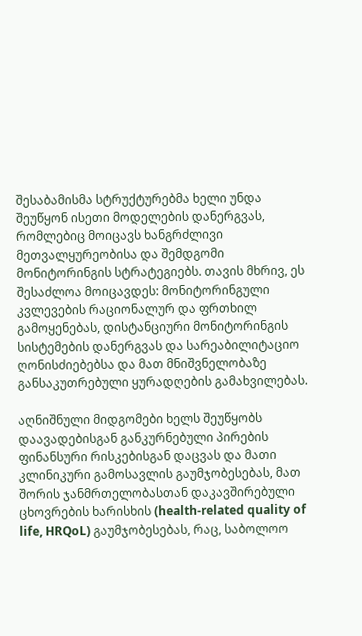შესაბამისმა სტრუქტურებმა ხელი უნდა შეუწყონ ისეთი მოდელების დანერგვას, რომლებიც მოიცავს ხანგრძლივი მეთვალყურეობისა და შემდგომი მონიტორინგის სტრატეგიებს. თავის მხრივ, ეს შესაძლოა მოიცავდეს: მონიტორინგული კვლევების რაციონალურ და ფრთხილ გამოყენებას, დისტანციური მონიტორინგის სისტემების დანერგვას და სარეაბილიტაციო ღონისძიებებსა და მათ მნიშვნელობაზე განსაკუთრებული ყურადღების გამახვილებას.

აღნიშნული მიდგომები ხელს შეუწყობს დაავადებისგან განკურნებული პირების ფინანსური რისკებისგან დაცვას და მათი კლინიკური გამოსავლის გაუმჯობესებას, მათ შორის ჯანმრთელობასთან დაკავშირებული ცხოვრების ხარისხის (health-related quality of life, HRQoL) გაუმჯობესებას, რაც, საბოლოო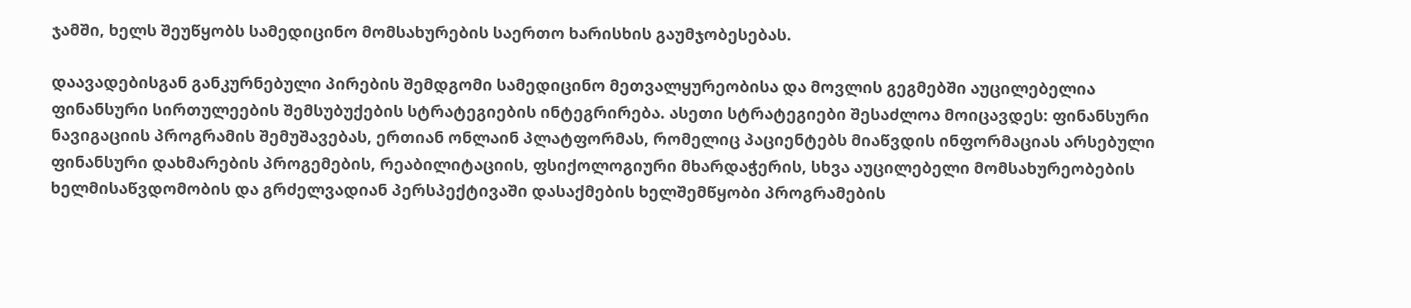ჯამში, ხელს შეუწყობს სამედიცინო მომსახურების საერთო ხარისხის გაუმჯობესებას.

დაავადებისგან განკურნებული პირების შემდგომი სამედიცინო მეთვალყურეობისა და მოვლის გეგმებში აუცილებელია ფინანსური სირთულეების შემსუბუქების სტრატეგიების ინტეგრირება. ასეთი სტრატეგიები შესაძლოა მოიცავდეს: ფინანსური ნავიგაციის პროგრამის შემუშავებას, ერთიან ონლაინ პლატფორმას, რომელიც პაციენტებს მიაწვდის ინფორმაციას არსებული ფინანსური დახმარების პროგემების, რეაბილიტაციის, ფსიქოლოგიური მხარდაჭერის, სხვა აუცილებელი მომსახურეობების ხელმისაწვდომობის და გრძელვადიან პერსპექტივაში დასაქმების ხელშემწყობი პროგრამების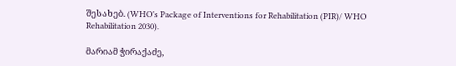შესახებ. (WHO’s Package of Interventions for Rehabilitation (PIR)/ WHO Rehabilitation 2030).

მარიამ ჭირაქაძე,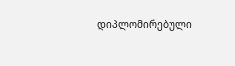დიპლომირებული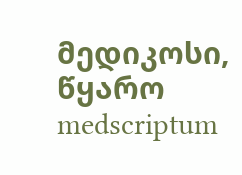მედიკოსი, წყარო medscriptum